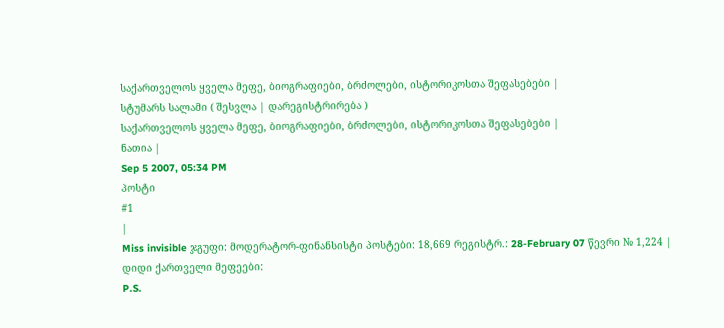საქართველოს ყველა მეფე, ბიოგრაფიები, ბრძოლები, ისტორიკოსთა შეფასებები |
სტუმარს სალამი ( შესვლა | დარეგისტრირება )
საქართველოს ყველა მეფე, ბიოგრაფიები, ბრძოლები, ისტორიკოსთა შეფასებები |
ნათია |
Sep 5 2007, 05:34 PM
პოსტი
#1
|
Miss invisible ჯგუფი: მოდერატორ-ფინანსისტი პოსტები: 18,669 რეგისტრ.: 28-February 07 წევრი № 1,224 |
დიდი ქართველი მეფეები:
P.S.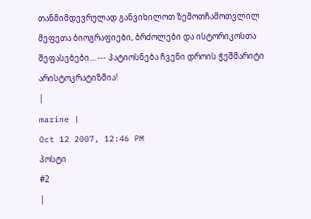თანმიმდევრულად განვიხილოთ ზემოთჩამოთვლილ მეფეთა ბიოგრაფიები, ბრძოლები და ისტორიკოსთა შეფასებები... --- პატიოსნება ჩვენი დროის ჭეშმარიტი არისტოკრატიზმია!
|
marine |
Oct 12 2007, 12:46 PM
პოსტი
#2
|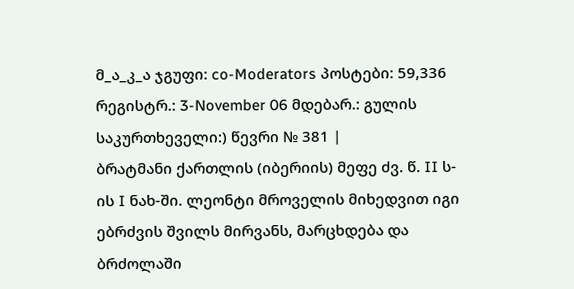მ_ა_კ_ა ჯგუფი: co-Moderators პოსტები: 59,336 რეგისტრ.: 3-November 06 მდებარ.: გულის საკურთხეველი:) წევრი № 381 |
ბრატმანი ქართლის (იბერიის) მეფე ძვ. წ. II ს-ის I ნახ-ში. ლეონტი მროველის მიხედვით იგი ებრძვის შვილს მირვანს, მარცხდება და ბრძოლაში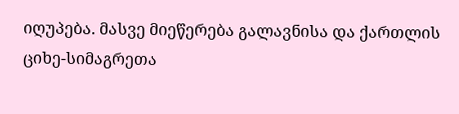იღუპება. მასვე მიეწერება გალავნისა და ქართლის ციხე-სიმაგრეთა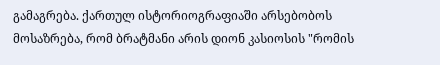გამაგრება. ქართულ ისტორიოგრაფიაში არსებობოს მოსაზრება, რომ ბრატმანი არის დიონ კასიოსის "რომის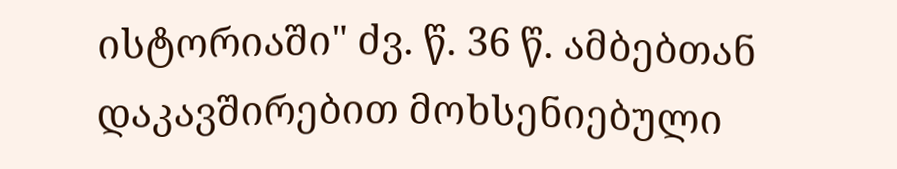ისტორიაში" ძვ. წ. 36 წ. ამბებთან დაკავშირებით მოხსენიებული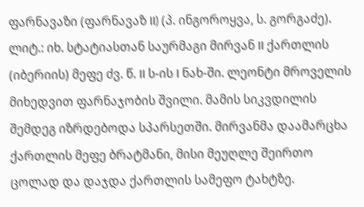ფარნავაზი (ფარნავაზ II) (პ. ინგოროყვა, ს. გორგაძე). ლიტ.: იხ. სტატიასთან საურმაგი მირვან II ქართლის (იბერიის) მეფე ძვ. წ. II ს-ის I ნახ-ში. ლეონტი მროველის მიხედვით ფარნაჯობის შვილი. მამის სიკვდილის შემდეგ იზრდებოდა სპარსეთში. მირვანმა დაამარცხა ქართლის მეფე ბრატმანი, მისი მეუღლე შეირთო ცოლად და დაჯდა ქართლის სამეფო ტახტზე.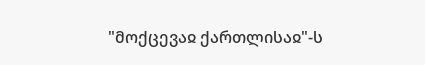"მოქცევაჲ ქართლისაჲ"-ს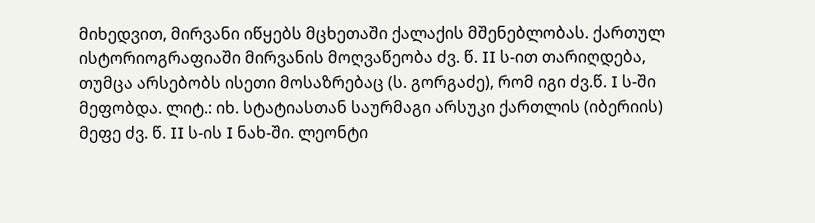მიხედვით, მირვანი იწყებს მცხეთაში ქალაქის მშენებლობას. ქართულ ისტორიოგრაფიაში მირვანის მოღვაწეობა ძვ. წ. II ს-ით თარიღდება, თუმცა არსებობს ისეთი მოსაზრებაც (ს. გორგაძე), რომ იგი ძვ.წ. I ს-ში მეფობდა. ლიტ.: იხ. სტატიასთან საურმაგი არსუკი ქართლის (იბერიის) მეფე ძვ. წ. II ს-ის I ნახ-ში. ლეონტი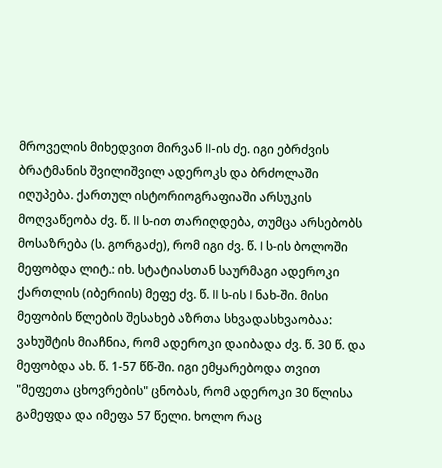მროველის მიხედვით მირვან II-ის ძე. იგი ებრძვის ბრატმანის შვილიშვილ ადეროკს და ბრძოლაში იღუპება. ქართულ ისტორიოგრაფიაში არსუკის მოღვაწეობა ძვ. წ. II ს-ით თარიღდება, თუმცა არსებობს მოსაზრება (ს. გორგაძე), რომ იგი ძვ. წ. I ს-ის ბოლოში მეფობდა ლიტ.: იხ. სტატიასთან საურმაგი ადეროკი ქართლის (იბერიის) მეფე ძვ. წ. II ს-ის I ნახ-ში. მისი მეფობის წლების შესახებ აზრთა სხვადასხვაობაა: ვახუშტის მიაჩნია, რომ ადეროკი დაიბადა ძვ. წ. 30 წ. და მეფობდა ახ. წ. 1-57 წწ-ში. იგი ემყარებოდა თვით "მეფეთა ცხოვრების" ცნობას, რომ ადეროკი 30 წლისა გამეფდა და იმეფა 57 წელი. ხოლო რაც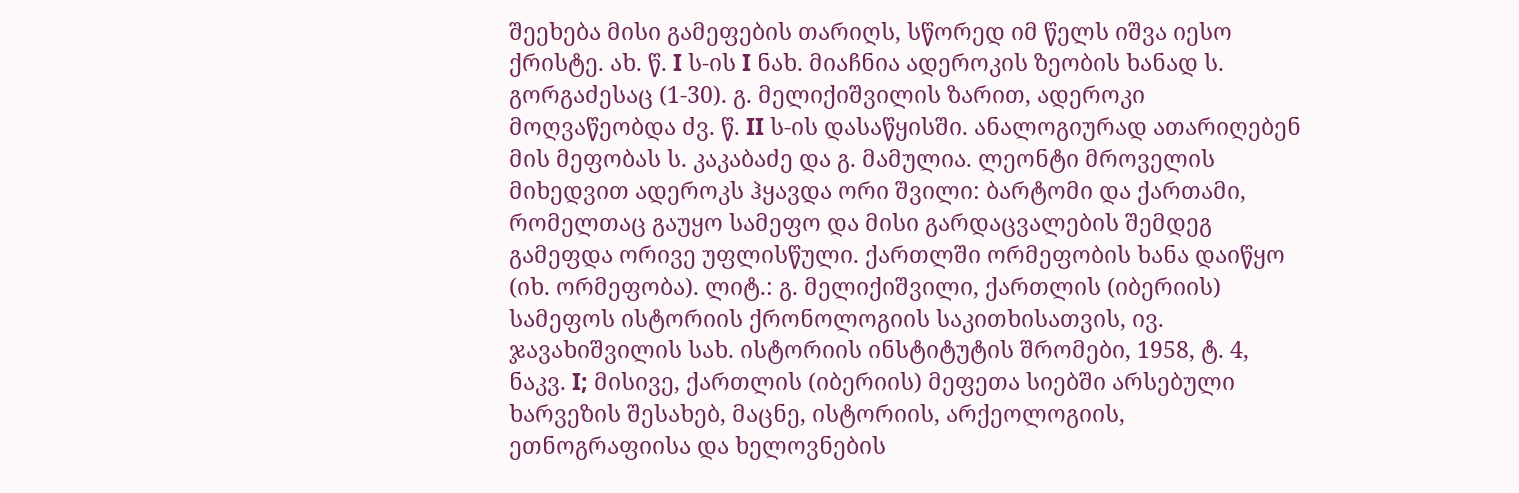შეეხება მისი გამეფების თარიღს, სწორედ იმ წელს იშვა იესო ქრისტე. ახ. წ. I ს-ის I ნახ. მიაჩნია ადეროკის ზეობის ხანად ს. გორგაძესაც (1-30). გ. მელიქიშვილის ზარით, ადეროკი მოღვაწეობდა ძვ. წ. II ს-ის დასაწყისში. ანალოგიურად ათარიღებენ მის მეფობას ს. კაკაბაძე და გ. მამულია. ლეონტი მროველის მიხედვით ადეროკს ჰყავდა ორი შვილი: ბარტომი და ქართამი, რომელთაც გაუყო სამეფო და მისი გარდაცვალების შემდეგ გამეფდა ორივე უფლისწული. ქართლში ორმეფობის ხანა დაიწყო (იხ. ორმეფობა). ლიტ.: გ. მელიქიშვილი, ქართლის (იბერიის) სამეფოს ისტორიის ქრონოლოგიის საკითხისათვის, ივ. ჯავახიშვილის სახ. ისტორიის ინსტიტუტის შრომები, 1958, ტ. 4, ნაკვ. I; მისივე, ქართლის (იბერიის) მეფეთა სიებში არსებული ხარვეზის შესახებ, მაცნე, ისტორიის, არქეოლოგიის, ეთნოგრაფიისა და ხელოვნების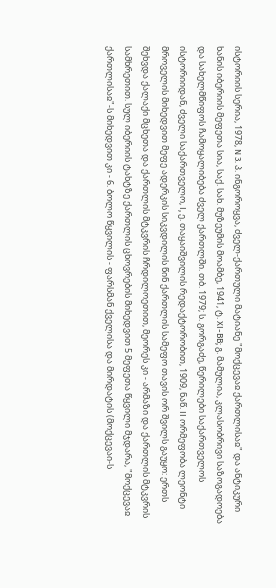ისტორიის სერია, 1978, N 3. პ. ინგოროყვა, ძველ-ქართული მატიანე "მოქცევაჲ ქართლისაჲ" და ანტიკური ხანის იბერიის მეფეთა სია, საქ. სახ. მუზეუმის მოამბე, 1941, ტ. XI-BB; გ. მამულია, კლასობრივი საზოგადოება და სახელმწიფოს ჩამოყალიბება ძველ ქართლში. თბ. 1979; ს. გორგაძე, წერილები საქართველოს ისტორიიდან, ძველი საქართველო, I, ე. თაყაიშვილის რედაქტორობით, 1909, ნაწ. II ორმეფობა ლეონტი მროველის მიხედვით მეფე ადერკის სიკვდილის წინ ქართლის სამეფო თავის ორ შვილს გაუყო: ერთს შეხვდა ქალაქი მცხეთა და ქართლის მტკვრის ჩრდილოეთით, მეორეს კი - არმაზი და ქართლის მტკვრის სამხრეთით. სულ იბერიის ტახტზე ქართლის ცხოვრების მიხედვით 5 მეფეთა წყვილი მჯდარა, "მოქცევაჲ ქართლისაჲ"-ს მიხედვით კი - 6. ბოლო წყვილის - ფარსმან ქველისა და მირდატის (მოქცევაი-ს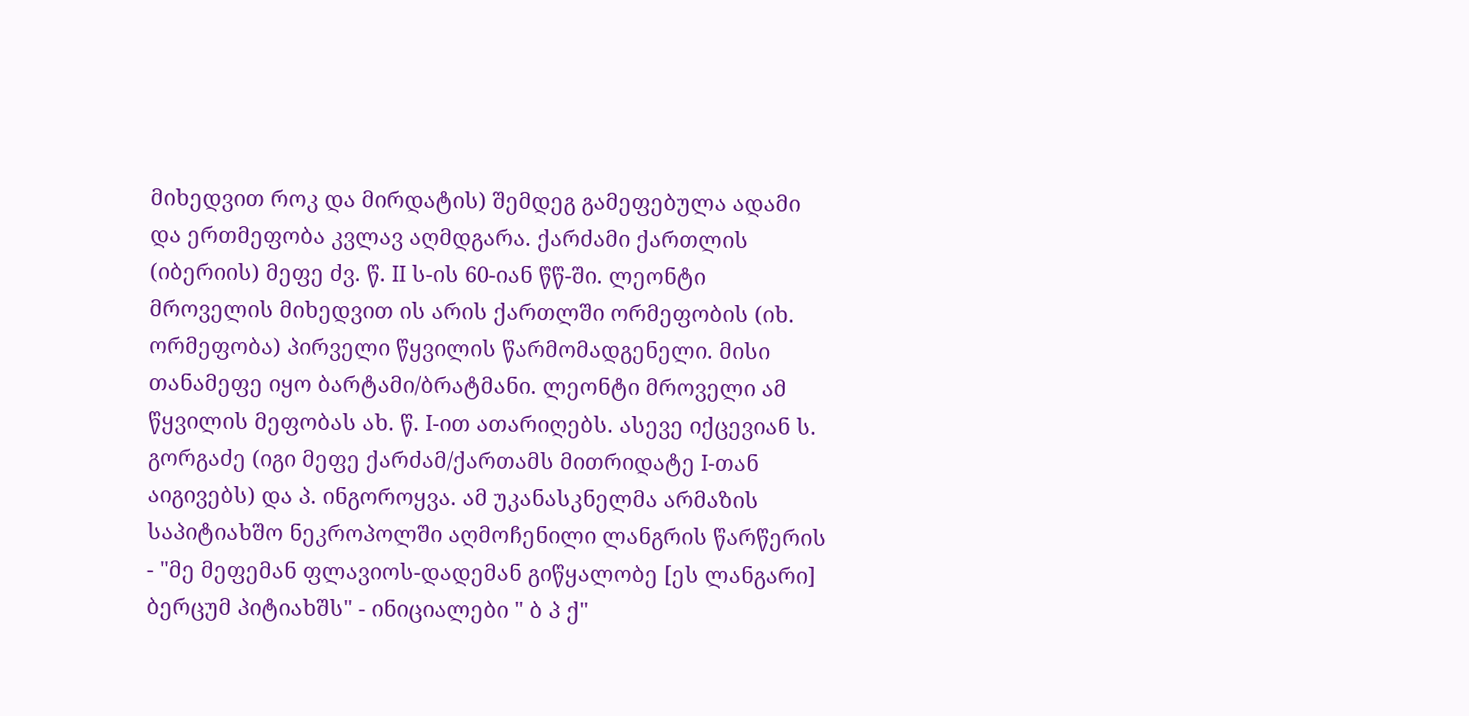მიხედვით როკ და მირდატის) შემდეგ გამეფებულა ადამი და ერთმეფობა კვლავ აღმდგარა. ქარძამი ქართლის (იბერიის) მეფე ძვ. წ. II ს-ის 60-იან წწ-ში. ლეონტი მროველის მიხედვით ის არის ქართლში ორმეფობის (იხ. ორმეფობა) პირველი წყვილის წარმომადგენელი. მისი თანამეფე იყო ბარტამი/ბრატმანი. ლეონტი მროველი ამ წყვილის მეფობას ახ. წ. I-ით ათარიღებს. ასევე იქცევიან ს. გორგაძე (იგი მეფე ქარძამ/ქართამს მითრიდატე I-თან აიგივებს) და პ. ინგოროყვა. ამ უკანასკნელმა არმაზის საპიტიახშო ნეკროპოლში აღმოჩენილი ლანგრის წარწერის - "მე მეფემან ფლავიოს-დადემან გიწყალობე [ეს ლანგარი] ბერცუმ პიტიახშს" - ინიციალები " ბ პ ქ"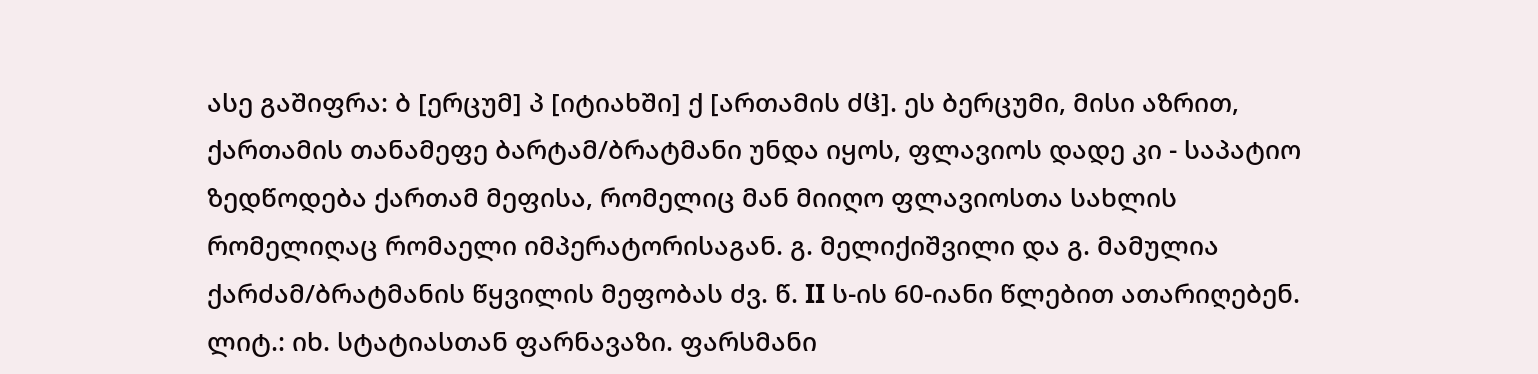ასე გაშიფრა: ბ [ერცუმ] პ [იტიახში] ქ [ართამის ძჱ]. ეს ბერცუმი, მისი აზრით, ქართამის თანამეფე ბარტამ/ბრატმანი უნდა იყოს, ფლავიოს დადე კი - საპატიო ზედწოდება ქართამ მეფისა, რომელიც მან მიიღო ფლავიოსთა სახლის რომელიღაც რომაელი იმპერატორისაგან. გ. მელიქიშვილი და გ. მამულია ქარძამ/ბრატმანის წყვილის მეფობას ძვ. წ. II ს-ის 60-იანი წლებით ათარიღებენ. ლიტ.: იხ. სტატიასთან ფარნავაზი. ფარსმანი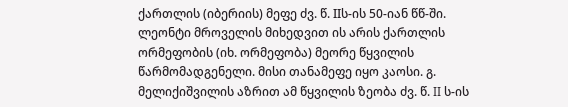ქართლის (იბერიის) მეფე ძვ. წ. IIს-ის 50-იან წწ-ში. ლეონტი მროველის მიხედვით ის არის ქართლის ორმეფობის (იხ. ორმეფობა) მეორე წყვილის წარმომადგენელი. მისი თანამეფე იყო კაოსი. გ. მელიქიშვილის აზრით ამ წყვილის ზეობა ძვ. წ. II ს-ის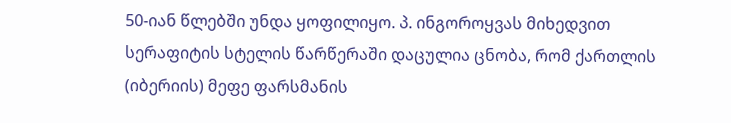50-იან წლებში უნდა ყოფილიყო. პ. ინგოროყვას მიხედვით სერაფიტის სტელის წარწერაში დაცულია ცნობა, რომ ქართლის (იბერიის) მეფე ფარსმანის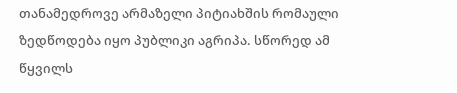თანამედროვე არმაზელი პიტიახშის რომაული ზედწოდება იყო პუბლიკი აგრიპა. სწორედ ამ წყვილს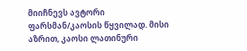მიიჩნევს ავტორი ფარსმან/კაოსის წყვილად. მისი აზრით, კაოსი ლათინური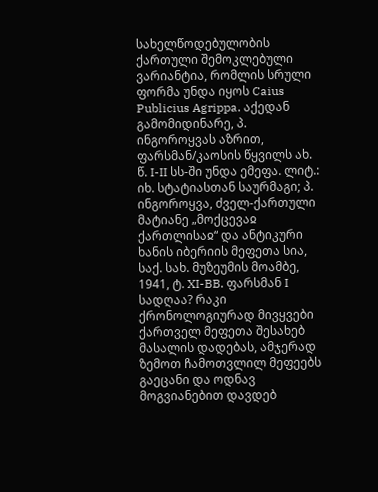სახელწოდებულობის ქართული შემოკლებული ვარიანტია, რომლის სრული ფორმა უნდა იყოს Caius Publicius Agrippa. აქედან გამომიდინარე, პ. ინგოროყვას აზრით, ფარსმან/კაოსის წყვილს ახ. წ. I-II სს-ში უნდა ემეფა. ლიტ.: იხ. სტატიასთან საურმაგი; პ. ინგოროყვა, ძველ-ქართული მატიანე „მოქცევაჲ ქართლისაჲ“ და ანტიკური ხანის იბერიის მეფეთა სია, საქ. სახ. მუზეუმის მოამბე, 1941, ტ. XI-BB. ფარსმან I სადღაა? რაკი ქრონოლოგიურად მივყვები ქართველ მეფეთა შესახებ მასალის დადებას, ამჯერად ზემოთ ჩამოთვლილ მეფეებს გაეცანი და ოდნავ მოგვიანებით დავდებ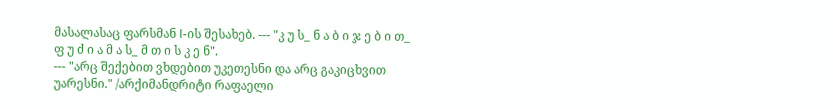მასალასაც ფარსმან I-ის შესახებ. --- "კ უ ს_ ნ ა ბ ი ჯ ე ბ ი თ_ ფ უ ძ ი ა მ ა ს_ მ თ ი ს კ ე ნ".
--- "არც შექებით ვხდებით უკეთესნი და არც გაკიცხვით უარესნი." /არქიმანდრიტი რაფაელი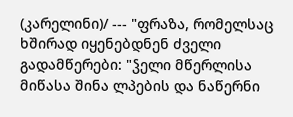(კარელინი)/ --- "ფრაზა, რომელსაც ხშირად იყენებდნენ ძველი გადამწერები: "ჴელი მწერლისა მიწასა შინა ლპების და ნაწერნი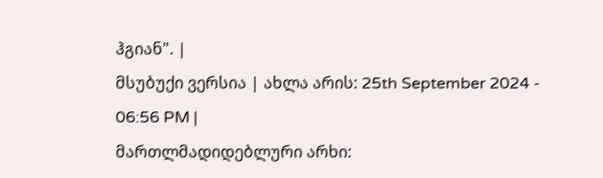ჰგიან". |
მსუბუქი ვერსია | ახლა არის: 25th September 2024 - 06:56 PM |
მართლმადიდებლური არხი: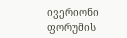ივერიონი
ფორუმის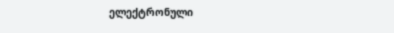ელექტრონული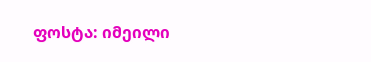ფოსტა: იმეილი